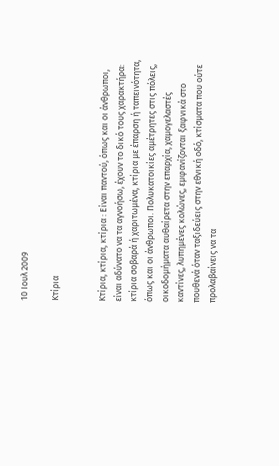10 Ιουλ 2009

Κτίρια


Κτίρια, κτίρια, κτίρια : Είναι παντού, όπως και οι άνθρωποι, είναι αδύνατο να τα αγνοήσω, έχουν το δικό τους χαρακτήρα: κτίρια σοβαρά ή χαριτωμένα, κτίρια με έπαρση ή ταπεινότητα, όπως και οι άνθρωποι. Πολυκατοικίες αμέτρητες στις πόλεις, οικοδομήματα αυθαίρετα στην επαρχία, χαμογελαστές καντίνες, λυπημένες κολώνες, εμφανίζονται ξαφνικά στο πουθενά όταν ταξιδεύεις στην εθνική οδό, κτίσματα που ούτε προλαβαίνεις να τα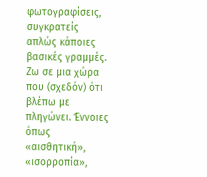φωτογραφίσεις, συγκρατείς απλώς κάποιες βασικές γραμμές.
Ζω σε μια χώρα που (σχεδόν) ότι βλέπω με πληγώνει. Έννοιες όπως «αισθητική», «ισορροπία»,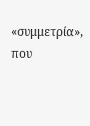«συμμετρία», που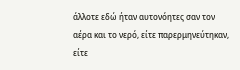άλλοτε εδώ ήταν αυτονόητες σαν τον αέρα και το νερό, είτε παρερμηνεύτηκαν, είτε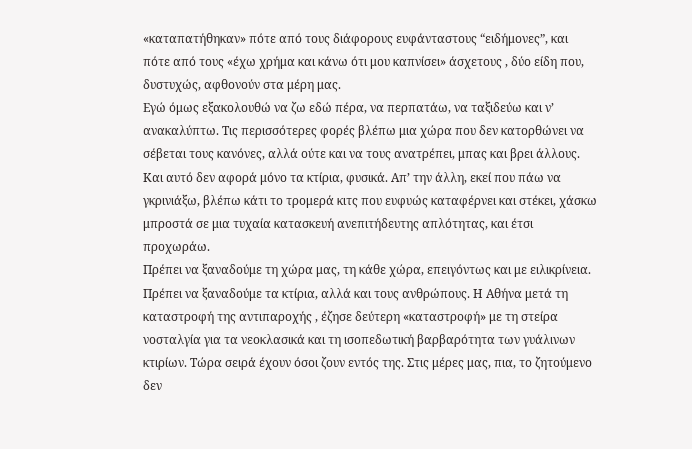«καταπατήθηκαν» πότε από τους διάφορους ευφάνταστους “ειδήμονες”, και πότε από τους «έχω χρήμα και κάνω ότι μου καπνίσει» άσχετους , δύο είδη που, δυστυχώς, αφθονούν στα μέρη μας.
Εγώ όμως εξακολουθώ να ζω εδώ πέρα, να περπατάω, να ταξιδεύω και ν’ ανακαλύπτω. Τις περισσότερες φορές βλέπω μια χώρα που δεν κατορθώνει να σέβεται τους κανόνες, αλλά ούτε και να τους ανατρέπει, μπας και βρει άλλους. Και αυτό δεν αφορά μόνο τα κτίρια, φυσικά. Απ’ την άλλη, εκεί που πάω να γκρινιάξω, βλέπω κάτι το τρομερά κιτς που ευφυώς καταφέρνει και στέκει, χάσκω μπροστά σε μια τυχαία κατασκευή ανεπιτήδευτης απλότητας, και έτσι προχωράω.
Πρέπει να ξαναδούμε τη χώρα μας, τη κάθε χώρα, επειγόντως και με ειλικρίνεια. Πρέπει να ξαναδούμε τα κτίρια, αλλά και τους ανθρώπους. Η Αθήνα μετά τη καταστροφή της αντιπαροχής , έζησε δεύτερη «καταστροφή» με τη στείρα νοσταλγία για τα νεοκλασικά και τη ισοπεδωτική βαρβαρότητα των γυάλινων κτιρίων. Τώρα σειρά έχουν όσοι ζουν εντός της. Στις μέρες μας, πια, το ζητούμενο δεν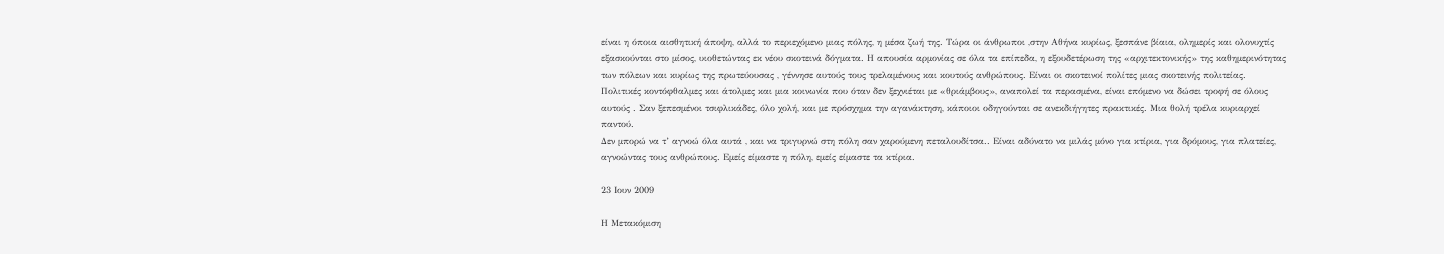είναι η όποια αισθητική άποψη, αλλά το περιεχόμενο μιας πόλης, η μέσα ζωή της. Τώρα οι άνθρωποι ,στην Αθήνα κυρίως, ξεσπάνε βίαια, ολημερίς και ολονυχτίς εξασκούνται στο μίσος, υιοθετώντας εκ νέου σκοτεινά δόγματα. Η απουσία αρμονίας σε όλα τα επίπεδα, η εξουδετέρωση της «αρχιτεκτονικής» της καθημερινότητας των πόλεων και κυρίως της πρωτεύουσας , γέννησε αυτούς τους τρελαμένους και κουτούς ανθρώπους. Είναι οι σκοτεινοί πολίτες μιας σκοτεινής πολιτείας. Πολιτικές κοντόφθαλμες και άτολμες και μια κοινωνία που όταν δεν ξεχνιέται με «θριάμβους», αναπολεί τα περασμένα, είναι επόμενο να δώσει τροφή σε όλους αυτούς . Σαν ξεπεσμένοι τσιφλικάδες, όλο χολή, και με πρόσχημα την αγανάκτηση, κάποιοι οδηγούνται σε ανεκδιήγητες πρακτικές. Μια θολή τρέλα κυριαρχεί παντού.
Δεν μπορώ να τ’ αγνοώ όλα αυτά , και να τριγυρνώ στη πόλη σαν χαρούμενη πεταλουδίτσα.. Είναι αδύνατο να μιλάς μόνο για κτίρια, για δρόμους, για πλατείες, αγνοώντας τους ανθρώπους. Εμείς είμαστε η πόλη, εμείς είμαστε τα κτίρια.

23 Ιουν 2009

Η Μετακόμιση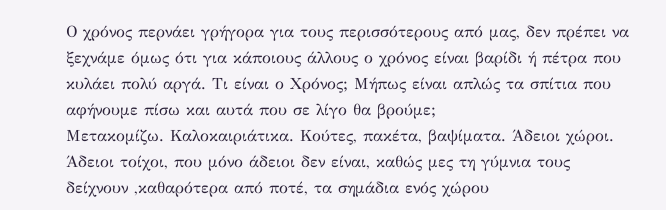Ο χρόνος περνάει γρήγορα για τους περισσότερους από μας, δεν πρέπει να ξεχνάμε όμως ότι για κάποιους άλλους ο χρόνος είναι βαρίδι ή πέτρα που κυλάει πολύ αργά. Τι είναι ο Χρόνος; Μήπως είναι απλώς τα σπίτια που αφήνουμε πίσω και αυτά που σε λίγο θα βρούμε;
Μετακομίζω. Καλοκαιριάτικα. Κούτες, πακέτα, βαψίματα. Άδειοι χώροι. Άδειοι τοίχοι, που μόνο άδειοι δεν είναι, καθώς μες τη γύμνια τους δείχνουν ,καθαρότερα από ποτέ, τα σημάδια ενός χώρου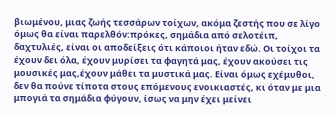βιωμένου, μιας ζωής τεσσάρων τοίχων, ακόμα ζεστής που σε λίγο όμως θα είναι παρελθόν:πρόκες, σημάδια από σελοτέιπ, δαχτυλιές, είναι οι αποδείξεις ότι κάποιοι ήταν εδώ. Οι τοίχοι τα έχουν δει όλα, έχουν μυρίσει τα φαγητά μας, έχουν ακούσει τις μουσικές μας,έχουν μάθει τα μυστικά μας. Είναι όμως εχέμυθοι, δεν θα πούνε τίποτα στους επόμενους ενοικιαστές, κι όταν με μια μπογιά τα σημάδια φύγουν, ίσως να μην έχει μείνει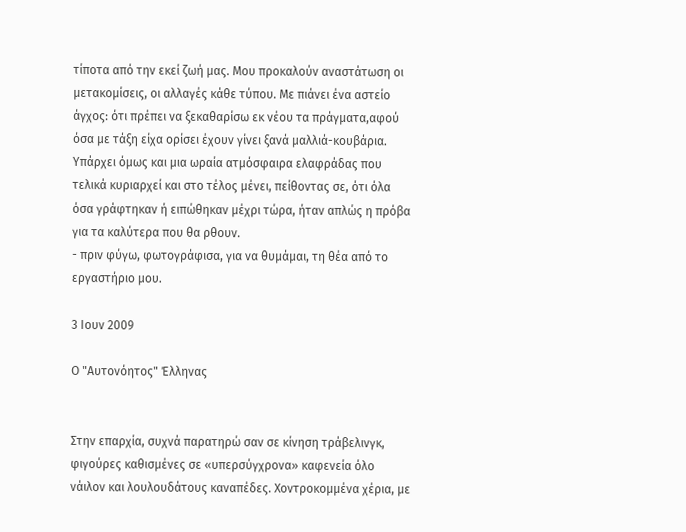τίποτα από την εκεί ζωή μας. Μου προκαλούν αναστάτωση οι μετακομίσεις, οι αλλαγές κάθε τύπου. Με πιάνει ένα αστείο άγχος: ότι πρέπει να ξεκαθαρίσω εκ νέου τα πράγματα,αφού όσα με τάξη είχα ορίσει έχουν γίνει ξανά μαλλιά-κουβάρια. Υπάρχει όμως και μια ωραία ατμόσφαιρα ελαφράδας που τελικά κυριαρχεί και στο τέλος μένει, πείθοντας σε, ότι όλα όσα γράφτηκαν ή ειπώθηκαν μέχρι τώρα, ήταν απλώς η πρόβα για τα καλύτερα που θα ρθουν.
- πριν φύγω, φωτογράφισα, για να θυμάμαι, τη θέα από το εργαστήριο μου.

3 Ιουν 2009

Ο "Αυτονόητος" Έλληνας


Στην επαρχία, συχνά παρατηρώ σαν σε κίνηση τράβελινγκ, φιγούρες καθισμένες σε «υπερσύγχρονα» καφενεία όλο νάιλον και λουλουδάτους καναπέδες. Χοντροκομμένα χέρια, με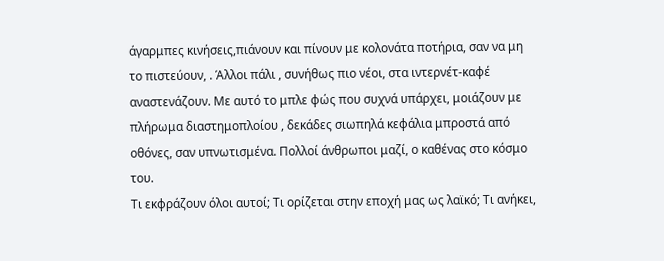άγαρμπες κινήσεις,πιάνουν και πίνουν με κολονάτα ποτήρια, σαν να μη το πιστεύουν, . Άλλοι πάλι , συνήθως πιο νέοι, στα ιντερνέτ-καφέ αναστενάζουν. Με αυτό το μπλε φώς που συχνά υπάρχει, μοιάζουν με πλήρωμα διαστημοπλοίου , δεκάδες σιωπηλά κεφάλια μπροστά από οθόνες, σαν υπνωτισμένα. Πολλοί άνθρωποι μαζί, ο καθένας στο κόσμο του.
Τι εκφράζουν όλοι αυτοί; Τι ορίζεται στην εποχή μας ως λαϊκό; Τι ανήκει,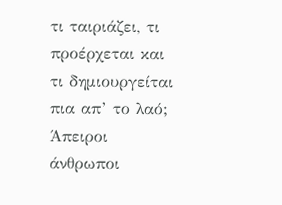τι ταιριάζει, τι προέρχεται και τι δημιουργείται πια απ’ το λαό; Άπειροι άνθρωποι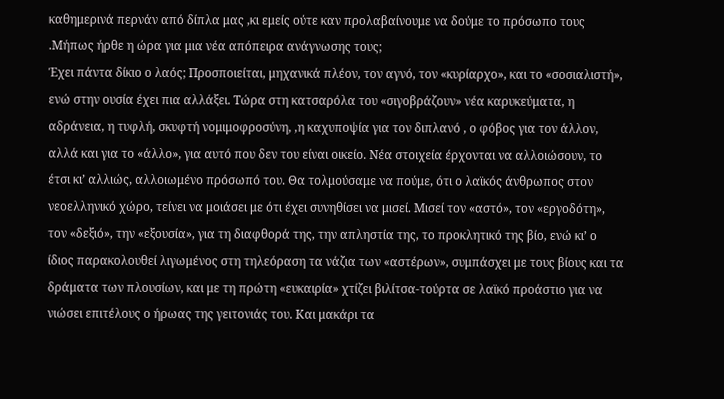καθημερινά περνάν από δίπλα μας ,κι εμείς ούτε καν προλαβαίνουμε να δούμε το πρόσωπο τους .Μήπως ήρθε η ώρα για μια νέα απόπειρα ανάγνωσης τους;
Έχει πάντα δίκιο ο λαός; Προσποιείται, μηχανικά πλέον, τον αγνό, τον «κυρίαρχο», και το «σοσιαλιστή», ενώ στην ουσία έχει πια αλλάξει. Τώρα στη κατσαρόλα του «σιγοβράζουν» νέα καρυκεύματα, η αδράνεια, η τυφλή, σκυφτή νομιμοφροσύνη, ,η καχυποψία για τον διπλανό , ο φόβος για τον άλλον, αλλά και για το «άλλο», για αυτό που δεν του είναι οικείο. Νέα στοιχεία έρχονται να αλλοιώσουν, το έτσι κι’ αλλιώς, αλλοιωμένο πρόσωπό του. Θα τολμούσαμε να πούμε, ότι ο λαϊκός άνθρωπος στον νεοελληνικό χώρο, τείνει να μοιάσει με ότι έχει συνηθίσει να μισεί. Μισεί τον «αστό», τον «εργοδότη», τον «δεξιό», την «εξουσία», για τη διαφθορά της, την απληστία της, το προκλητικό της βίο, ενώ κι’ ο ίδιος παρακολουθεί λιγωμένος στη τηλεόραση τα νάζια των «αστέρων», συμπάσχει με τους βίους και τα δράματα των πλουσίων, και με τη πρώτη «ευκαιρία» χτίζει βιλίτσα-τούρτα σε λαϊκό προάστιο για να νιώσει επιτέλους ο ήρωας της γειτονιάς του. Και μακάρι τα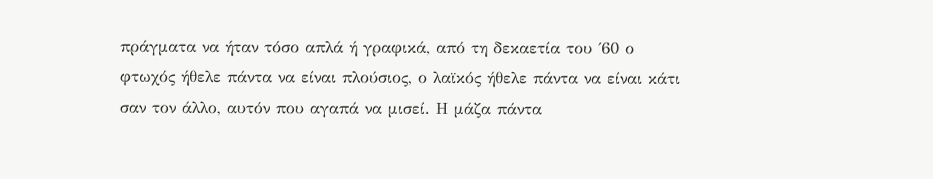πράγματα να ήταν τόσο απλά ή γραφικά, από τη δεκαετία του ΄60 ο φτωχός ήθελε πάντα να είναι πλούσιος, ο λαϊκός ήθελε πάντα να είναι κάτι σαν τον άλλο, αυτόν που αγαπά να μισεί. Η μάζα πάντα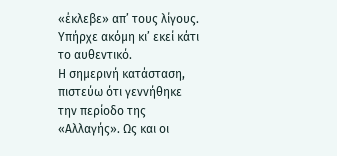«έκλεβε» απ’ τους λίγους. Υπήρχε ακόμη κι’ εκεί κάτι το αυθεντικό.
Η σημερινή κατάσταση, πιστεύω ότι γεννήθηκε την περίοδο της «Αλλαγής». Ως και οι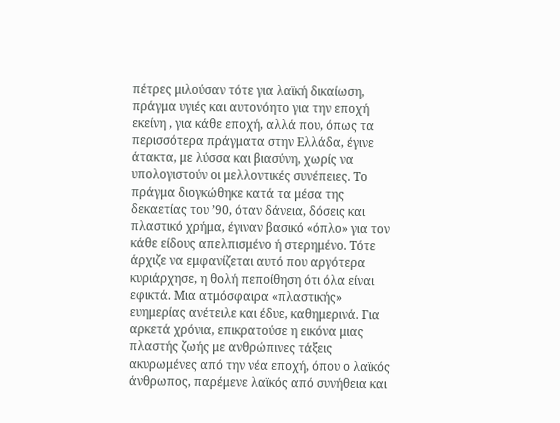πέτρες μιλούσαν τότε για λαϊκή δικαίωση, πράγμα υγιές και αυτονόητο για την εποχή εκείνη , για κάθε εποχή, αλλά που, όπως τα περισσότερα πράγματα στην Ελλάδα, έγινε άτακτα, με λύσσα και βιασύνη, χωρίς να υπολογιστούν οι μελλοντικές συνέπειες. Το πράγμα διογκώθηκε κατά τα μέσα της δεκαετίας του ’90, όταν δάνεια, δόσεις και πλαστικό χρήμα, έγιναν βασικό «όπλο» για τον κάθε είδους απελπισμένο ή στερημένο. Τότε άρχιζε να εμφανίζεται αυτό που αργότερα κυριάρχησε, η θολή πεποίθηση ότι όλα είναι εφικτά. Μια ατμόσφαιρα «πλαστικής» ευημερίας ανέτειλε και έδυε, καθημερινά. Για αρκετά χρόνια, επικρατούσε η εικόνα μιας πλαστής ζωής με ανθρώπινες τάξεις ακυρωμένες από την νέα εποχή, όπου ο λαϊκός άνθρωπος, παρέμενε λαϊκός από συνήθεια και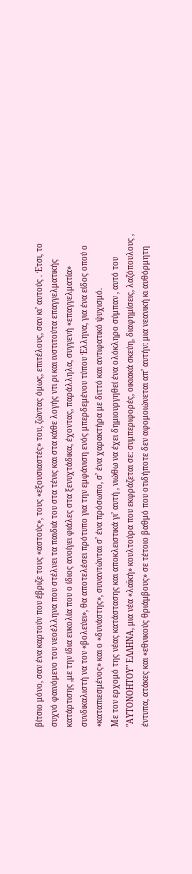βίτσιο μόνο, σαν ένα καρτούν που έβριζε τους «αστούς», τους «εξουσιαστές» του, ζώντας όμως, επιτέλους, σαν κι’ αυτούς . Έτσι, το συχνό φαινόμενο του νεοέλληνα που στέλνει τα παιδιά του στα τένις και στα κάθε λογής ντι ρι και ινστιτούτα επαγγελματικής κατάρτισης ,με την ίδια ευκολία που ο ίδιος ανοίγει φιάλες στα ξενυχτάδικα, έχοντας, παράλληλα, συγγενή «επαγγελματία» συνδικαλιστή να τον «βολεύει», θα αποτελέσει πρότυπο για την εμφάνιση ενός μπερδεμένου τύπου Έλληνα, για ένα είδος οπού ο «καταπιεσμένος» και ο «δυνάστης», συναντώνται σ’ ένα πρόσωπο, σ’ ένα χαρακτήρα με διττό και αντιφατικό ψυχισμό.
Με τον ερχομό της νέας κατάστασης και αποκλειστικά γι’ αυτή , νιώθω να έχει δημιουργηθεί ένα ολόκληρο σύμπαν , αυτό του "ΑΥΤΟΝΟΗΤΟΥ" ΕΛΛΗΝΑ, μια νέα «λαϊκή» κουλτούρα που εκφράζεται σε: συμπεριφορές, οικιακά σκεύη, διαφημίσεις, λαζόπουλους , έντυπα, ατάκες και «εθνικούς θριάμβους» σε τέτοιο βαθμό που οτιδήποτε δεν αφομοιώνεται απ’ αυτήν: μια νεανική κι αυθόρμητη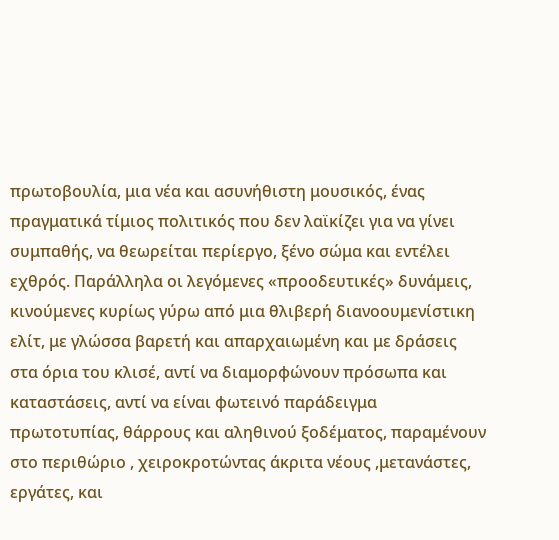πρωτοβουλία, μια νέα και ασυνήθιστη μουσικός, ένας πραγματικά τίμιος πολιτικός που δεν λαϊκίζει για να γίνει συμπαθής, να θεωρείται περίεργο, ξένο σώμα και εντέλει εχθρός. Παράλληλα οι λεγόμενες «προοδευτικές» δυνάμεις, κινούμενες κυρίως γύρω από μια θλιβερή διανοουμενίστικη ελίτ, με γλώσσα βαρετή και απαρχαιωμένη και με δράσεις στα όρια του κλισέ, αντί να διαμορφώνουν πρόσωπα και καταστάσεις, αντί να είναι φωτεινό παράδειγμα πρωτοτυπίας, θάρρους και αληθινού ξοδέματος, παραμένουν στο περιθώριο , χειροκροτώντας άκριτα νέους ,μετανάστες, εργάτες, και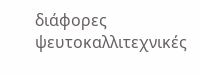διάφορες ψευτοκαλλιτεχνικές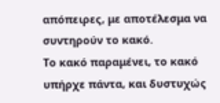απόπειρες, με αποτέλεσμα να συντηρούν το κακό.
Το κακό παραμένει, το κακό υπήρχε πάντα, και δυστυχώς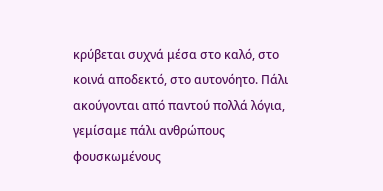κρύβεται συχνά μέσα στο καλό, στο κοινά αποδεκτό, στο αυτονόητο. Πάλι ακούγονται από παντού πολλά λόγια, γεμίσαμε πάλι ανθρώπους φουσκωμένους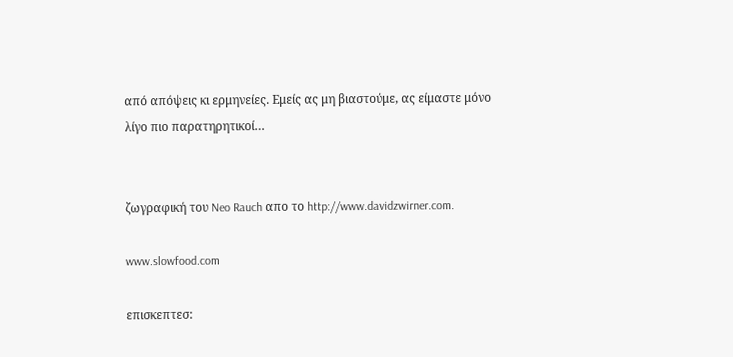από απόψεις κι ερμηνείες. Εμείς ας μη βιαστούμε, ας είμαστε μόνο λίγο πιο παρατηρητικοί…


ζωγραφική του Neo Rauch απο το http://www.davidzwirner.com.

www.slowfood.com

επισκεπτεσ: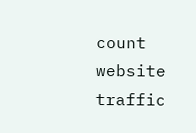count website traffic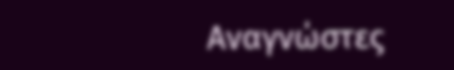Αναγνώστες